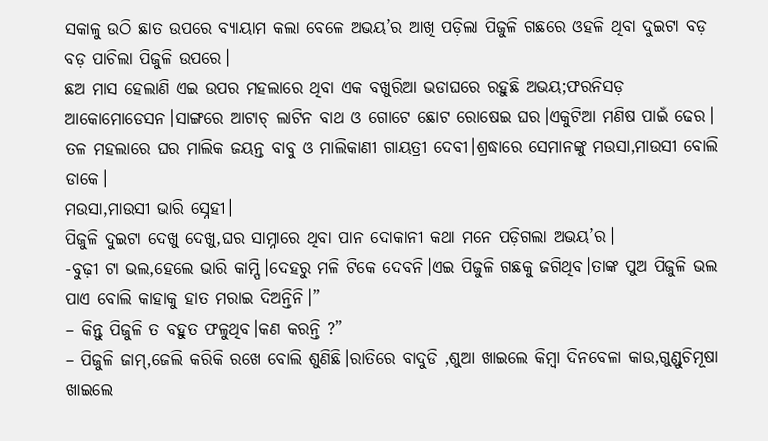ସକାଳୁ ଉଠି ଛାତ ଉପରେ ବ୍ୟାୟାମ କଲା ବେଳେ ଅଭୟ’ର ଆଖି ପଡ଼ିଲା ପିଜୁଳି ଗଛରେ ଓହଳି ଥିବା ଦୁଇଟା ବଡ଼ ବଡ଼ ପାଚିଲା ପିଜୁଳି ଉପରେ।
ଛଅ ମାସ ହେଲାଣି ଏଇ ଉପର ମହଲାରେ ଥିବା ଏକ ବଖୁରିଆ ଭଡାଘରେ ରହୁଛି ଅଭୟ;ଫରନିସଡ଼ ଆକୋମୋଡେସନ।ସାଙ୍ଗରେ ଆଟାଚ୍ ଲାଟିନ ବାଥ ଓ ଗୋଟେ ଛୋଟ ରୋଷେଇ ଘର।ଏକୁଟିଆ ମଣିଷ ପାଇଁ ଢେର।
ତଳ ମହଲାରେ ଘର ମାଲିକ ଜୟନ୍ତ ବାବୁ ଓ ମାଲିକାଣୀ ଗାୟତ୍ରୀ ଦେବୀ।ଶ୍ରଦ୍ଧାରେ ସେମାନଙ୍କୁ ମଉସା,ମାଉସୀ ବୋଲି ଡାକେ।
ମଉସା,ମାଉସୀ ଭାରି ସ୍ନେହୀ।
ପିଜୁଳି ଦୁଇଟା ଦେଖୁ ଦେଖୁ,ଘର ସାମ୍ନାରେ ଥିବା ପାନ ଦୋକାନୀ କଥା ମନେ ପଡ଼ିଗଲା ଅଭୟ’ର।
-ବୁଢ଼ୀ ଟା ଭଲ,ହେଲେ ଭାରି କାମ୍ପି।ଦେହରୁ ମଳି ଟିକେ ଦେବନି।ଏଇ ପିଜୁଳି ଗଛକୁ ଜଗିଥିବ।ତାଙ୍କ ପୁଅ ପିଜୁଳି ଭଲ ପାଏ ବୋଲି କାହାକୁ ହାତ ମରାଇ ଦିଅନ୍ତିନି।”
– କିନ୍ତୁ ପିଜୁଳି ତ ବହୁତ ଫଳୁଥିବ।କଣ କରନ୍ତି ?”
– ପିଜୁଳି ଜାମ୍,ଜେଲି କରିକି ରଖେ ବୋଲି ଶୁଣିଛି।ରାତିରେ ବାଦୁଡି ,ଶୁଆ ଖାଇଲେ କିମ୍ବା ଦିନବେଳା କାଉ,ଗୁଣ୍ଡୁଚିମୂଷା ଖାଇଲେ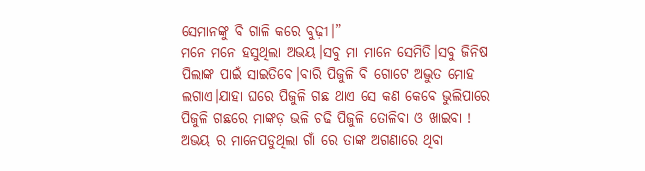ସେମାନଙ୍କୁ ବି ଗାଳି କରେ ବୁଢ଼ୀ।”
ମନେ ମନେ ହସୁଥିଲା ଅଭୟ।ସବୁ ମା ମାନେ ସେମିତି।ସବୁ ଜିନିଷ ପିଲାଙ୍କ ପାଇଁ ସାଇତିବେ।ବାରି ପିଜୁଳି ବି ଗୋଟେ ଅଦ୍ଭୁତ ମୋହ ଲଗାଏ।ଯାହା ଘରେ ପିଜୁଳି ଗଛ ଥାଏ ସେ କଣ କେବେ ଭୁଲିପାରେ ପିଜୁଳି ଗଛରେ ମାଙ୍କଡ଼ ଭଳି ଚଢି ପିଜୁଳି ତୋଳିବା ଓ ଖାଇବା !
ଅଭୟ ର ମାନେପଡୁଥିଲା ଗାଁ ରେ ତାଙ୍କ ଅଗଣାରେ ଥିବା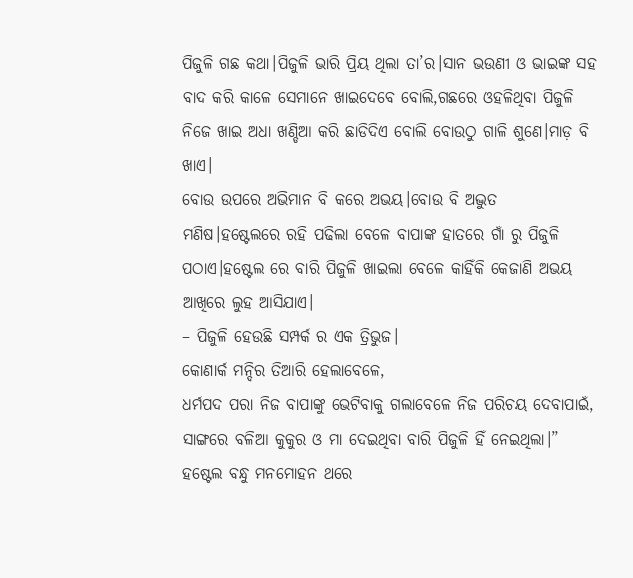ପିଜୁଳି ଗଛ କଥା।ପିଜୁଳି ଭାରି ପ୍ରିୟ ଥିଲା ତା’ର।ସାନ ଭଉଣୀ ଓ ଭାଇଙ୍କ ସହ ବାଦ କରି କାଳେ ସେମାନେ ଖାଇଦେବେ ବୋଲି,ଗଛରେ ଓହଳିଥିବା ପିଜୁଳି ନିଜେ ଖାଇ ଅଧା ଖଣ୍ଡିଆ କରି ଛାଡିଦିଏ ବୋଲି ବୋଉଠୁ ଗାଳି ଶୁଣେ।ମାଡ଼ ବି ଖାଏ।
ବୋଉ ଉପରେ ଅଭିମାନ ବି କରେ ଅଭୟ।ବୋଉ ବି ଅଦ୍ଭୁତ ମଣିଷ।ହଷ୍ଟେଲରେ ରହି ପଢିଲା ବେଳେ ବାପାଙ୍କ ହାତରେ ଗାଁ ରୁ ପିଜୁଳି ପଠାଏ।ହଷ୍ଟେଲ ରେ ବାରି ପିଜୁଳି ଖାଇଲା ବେଳେ କାହିଁକି କେଜାଣି ଅଭୟ ଆଖିରେ ଲୁହ ଆସିଯାଏ।
– ପିଜୁଳି ହେଉଛି ସମ୍ପର୍କ ର ଏକ ତ୍ରିଭୁଜ।
କୋଣାର୍କ ମନ୍ଦିର ତିଆରି ହେଲାବେଳେ,
ଧର୍ମପଦ ପରା ନିଜ ବାପାଙ୍କୁ ଭେଟିବାକୁ ଗଲାବେଳେ ନିଜ ପରିଚୟ ଦେବାପାଇଁ, ସାଙ୍ଗରେ ବଳିଆ କୁକୁର ଓ ମା ଦେଇଥିବା ବାରି ପିଜୁଳି ହିଁ ନେଇଥିଲା।”
ହଷ୍ଟେଲ ବନ୍ଧୁ ମନମୋହନ ଥରେ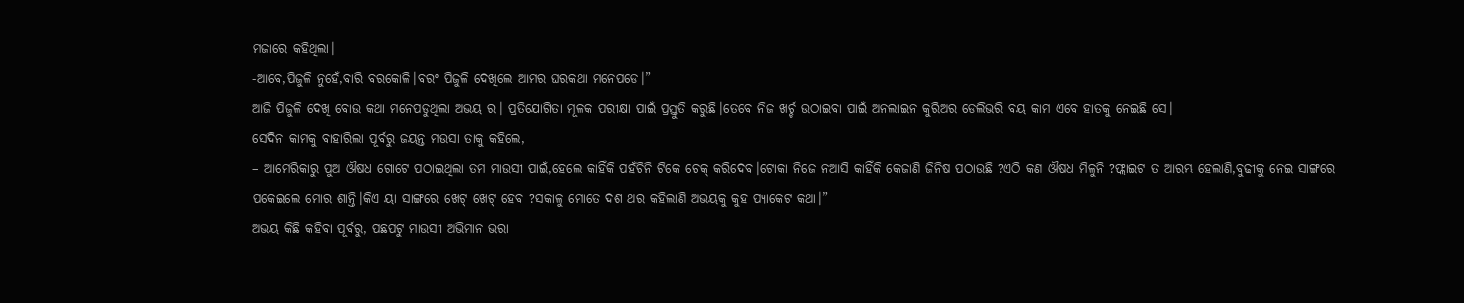ମଜାରେ କହିଥିଲା।
-ଆବେ,ପିଜୁଳି ନୁହେଁ,ବାରି ବରକୋଳି।ବରଂ ପିଜୁଳି ଦେଖିଲେ ଆମର ଘରକଥା ମନେପଡେ।”
ଆଜି ପିଜୁଳି ଦେଖି ବୋଉ କଥା ମନେପଡୁଥିଲା ଅଭୟ ର। ପ୍ରତିଯୋଗିତା ମୂଳକ ପରୀକ୍ଷା ପାଇଁ ପ୍ରସ୍ତୁତି କରୁଛି।ତେବେ ନିଜ ଖର୍ଚ୍ଚ ଉଠାଇବା ପାଇଁ ଅନଲାଇନ କୁରିଅର ଡେଲିଭରି ବୟ କାମ ଏବେ ହାତକୁ ନେଇଛି ସେ।
ସେଦିନ କାମକୁ ବାହାରିଲା ପୂର୍ବରୁ ଜୟନ୍ତ ମଉସା ତାକୁ କହିଲେ,
– ଆମେରିକାରୁ ପୁଅ ଔଷଧ ଗୋଟେ ପଠାଇଥିଲା ତମ ମାଉସୀ ପାଇଁ,ହେଲେ କାହିଁକି ପହଁଚିନି ଟିକେ ଚେକ୍ କରିଦେବ।ଟୋକା ନିଜେ ନଆସି କାହିଁକି କେଜାଣି ଜିନିଷ ପଠାଉଛି ?ଏଠି କଣ ଔଷଧ ମିଳୁନି ?ଫ୍ଲାଇଟ ତ ଆରମ୍ଭ ହେଲାଣି,ବୁଢୀକୁ ନେଇ ସାଙ୍ଗରେ ପକେଇଲେ ମୋର ଶାନ୍ତି।କିଏ ୟା ସାଙ୍ଗରେ ଖେଟ୍ ଖେଟ୍ ହେବ ?ସକାଳୁ ମୋତେ ଦଶ ଥର କହିଲାଣି ଅଭୟକୁ କୁହ ପ୍ୟାକେଟ କଥା।”
ଅଭୟ କିଛି କହିବା ପୂର୍ବରୁ, ପଛପଟୁ ମାଉସୀ ଅଭିମାନ ଭରା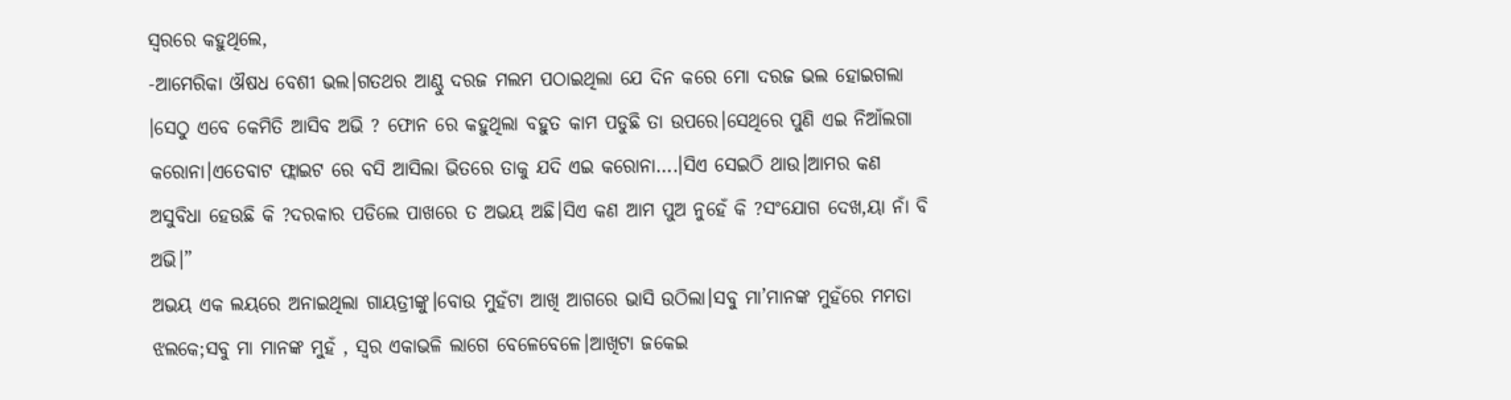ସ୍ୱରରେ କହୁଥିଲେ,
-ଆମେରିକା ଔଷଧ ବେଶୀ ଭଲ।ଗତଥର ଆଣ୍ଠୁ ଦରଜ ମଲମ ପଠାଇଥିଲା ଯେ ଦିନ କରେ ମୋ ଦରଜ ଭଲ ହୋଇଗଲା ।ସେଠୁ ଏବେ କେମିତି ଆସିବ ଅଭି ? ଫୋନ ରେ କହୁଥିଲା ବହୁତ କାମ ପଡୁଛି ତା ଉପରେ।ସେଥିରେ ପୁଣି ଏଇ ନିଆଁଲଗା କରୋନା।ଏତେବାଟ ଫ୍ଲାଇଟ ରେ ବସି ଆସିଲା ଭିତରେ ତାକୁ ଯଦି ଏଇ କରୋନା….।ସିଏ ସେଇଠି ଥାଉ।ଆମର କଣ ଅସୁବିଧା ହେଉଛି କି ?ଦରକାର ପଡିଲେ ପାଖରେ ତ ଅଭୟ ଅଛି।ସିଏ କଣ ଆମ ପୁଅ ନୁହେଁ କି ?ସଂଯୋଗ ଦେଖ,ୟା ନାଁ ବି ଅଭି।”
ଅଭୟ ଏକ ଲୟରେ ଅନାଇଥିଲା ଗାୟତ୍ରୀଙ୍କୁ।ବୋଉ ମୁହଁଟା ଆଖି ଆଗରେ ଭାସି ଉଠିଲା।ସବୁ ମା’ମାନଙ୍କ ମୁହଁରେ ମମତା ଝଲକେ;ସବୁ ମା ମାନଙ୍କ ମୁହଁ , ସ୍ୱର ଏକାଭଳି ଲାଗେ ବେଳେବେଳେ।ଆଖିଟା ଜକେଇ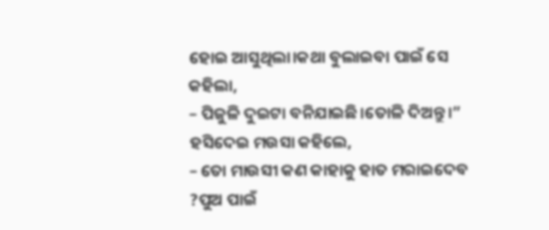ହୋଇ ଆସୁଥିଲା।କଥା ବୁଲାଇବା ପାଇଁ ସେ କହିଲା,
– ପିଜୁଳି ଦୁଇଟା ବନିଯାଇଛି।ତୋଳି ଦିଅନ୍ତୁ।”
ହସିଦେଇ ମଉସା କହିଲେ,
– ତୋ ମାଉସୀ କଣ କାହାକୁ ହାତ ମରାଇଦେବ ?ପୁଅ ପାଇଁ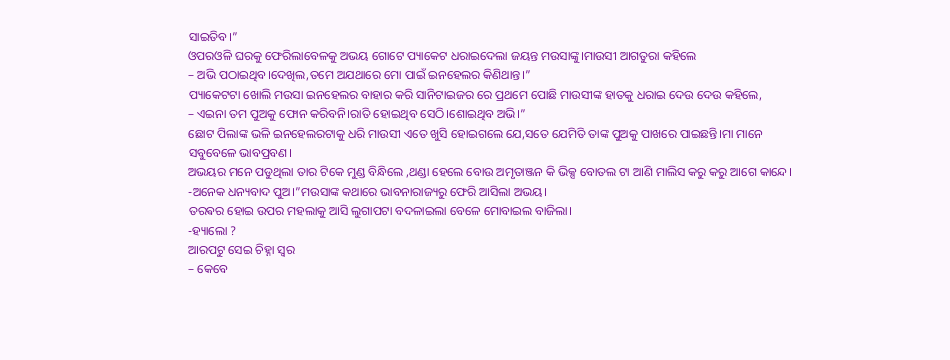ସାଇତିବ।”
ଓପରଓଳି ଘରକୁ ଫେରିଲାବେଳକୁ ଅଭୟ ଗୋଟେ ପ୍ୟାକେଟ ଧରାଇଦେଲା ଜୟନ୍ତ ମଉସାଙ୍କୁ।ମାଉସୀ ଆଗତୁରା କହିଲେ
– ଅଭି ପଠାଇଥିବ।ଦେଖିଲ,ତମେ ଅଯଥାରେ ମୋ ପାଇଁ ଇନହେଲର କିଣିଥାନ୍ତ।”
ପ୍ୟାକେଟଟା ଖୋଲି ମଉସା ଇନହେଲର ବାହାର କରି ସାନିଟାଇଜର ରେ ପ୍ରଥମେ ପୋଛି ମାଉସୀଙ୍କ ହାତକୁ ଧରାଇ ଦେଉ ଦେଉ କହିଲେ,
– ଏଇନା ତମ ପୁଅକୁ ଫୋନ କରିବନି।ରାତି ହୋଇଥିବ ସେଠି।ଶୋଇଥିବ ଅଭି।”
ଛୋଟ ପିଲାଙ୍କ ଭଳି ଇନହେଲରଟାକୁ ଧରି ମାଉସୀ ଏତେ ଖୁସି ହୋଇଗଲେ ଯେ,ସତେ ଯେମିତି ତାଙ୍କ ପୁଅକୁ ପାଖରେ ପାଇଛନ୍ତି।ମା ମାନେ ସବୁବେଳେ ଭାବପ୍ରବଣ।
ଅଭୟର ମନେ ପଡୁଥିଲା ତାର ଟିକେ ମୁଣ୍ଡ ବିନ୍ଧିଲେ ,ଥଣ୍ଡା ହେଲେ ବୋଉ ଅମୃତାଞ୍ଜନ କି ଭିକ୍ସ ବୋତଲ ଟା ଆଣି ମାଲିସ କରୁ କରୁ ଆଗେ କାନ୍ଦେ।
-ଅନେକ ଧନ୍ୟବାଦ ପୁଅ।”ମଉସାଙ୍କ କଥାରେ ଭାବନାରାଜ୍ୟରୁ ଫେରି ଆସିଲା ଅଭୟ।
ତରଵର ହୋଇ ଉପର ମହଲାକୁ ଆସି ଲୁଗାପଟା ବଦଳାଇଲା ବେଳେ ମୋବାଇଲ ବାଜିଲା।
-ହ୍ୟାଲୋ ?
ଆରପଟୁ ସେଇ ଚିହ୍ନା ସ୍ୱର
– କେବେ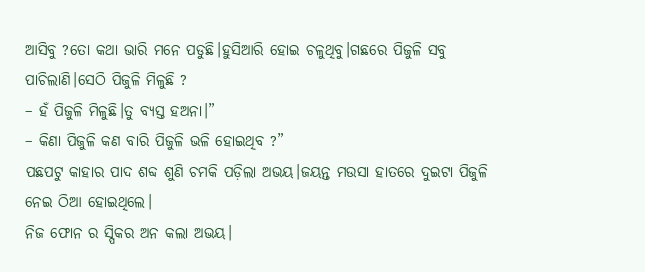ଆସିବୁ ?ତୋ କଥା ଭାରି ମନେ ପଡୁଛି।ହୁସିଆରି ହୋଇ ଚଳୁଥିବୁ।ଗଛରେ ପିଜୁଳି ସବୁ ପାଚିଲାଣି।ସେଠି ପିଜୁଳି ମିଳୁଛି ?
– ହଁ ପିଜୁଳି ମିଳୁଛି।ତୁ ବ୍ୟସ୍ତ ହଅନା।”
– କିଣା ପିଜୁଳି କଣ ବାରି ପିଜୁଳି ଭଳି ହୋଇଥିବ ?”
ପଛପଟୁ କାହାର ପାଦ ଶବ୍ଦ ଶୁଣି ଚମକି ପଡ଼ିଲା ଅଭୟ।ଜୟନ୍ତ ମଉସା ହାତରେ ଦୁଇଟା ପିଜୁଳି ନେଇ ଠିଆ ହୋଇଥିଲେ।
ନିଜ ଫୋନ ର ସ୍ପିକର ଅନ କଲା ଅଭୟ।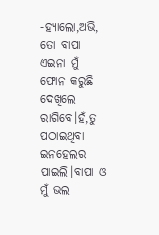-ହ୍ୟାଲୋ,ଅଭି, ତୋ ବାପା ଏଇନା ମୁଁ ଫୋନ କରୁଛି ଦେଖିଲେ ରାଗିବେ।ହଁ,ତୁ ପଠାଇଥିବା ଇନହେଲର ପାଇଲି।ବାପା ଓ ମୁଁ ଭଲ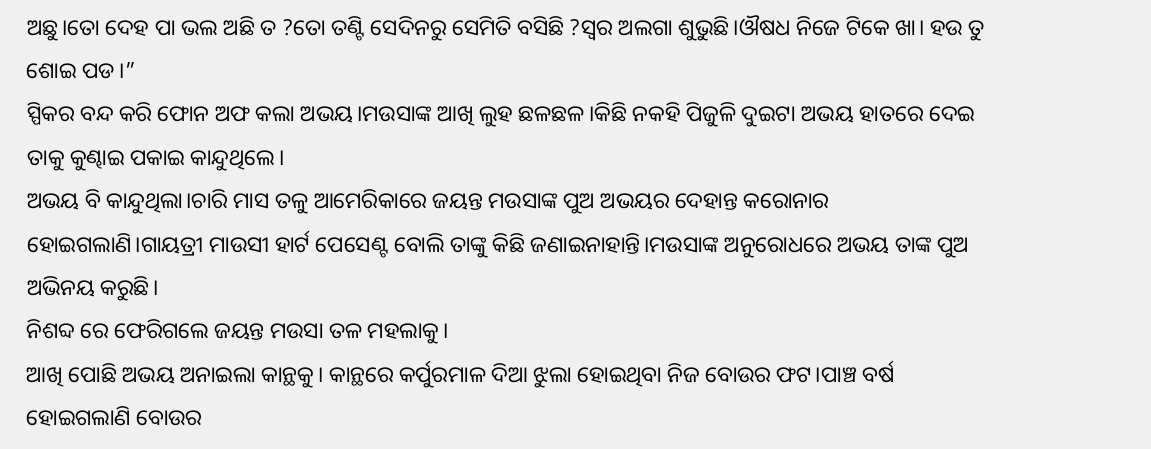ଅଛୁ।ତୋ ଦେହ ପା ଭଲ ଅଛି ତ ?ତୋ ତଣ୍ଟି ସେଦିନରୁ ସେମିତି ବସିଛି ?ସ୍ୱର ଅଲଗା ଶୁଭୁଛି।ଔଷଧ ନିଜେ ଟିକେ ଖା। ହଉ ତୁ ଶୋଇ ପଡ।”
ସ୍ପିକର ବନ୍ଦ କରି ଫୋନ ଅଫ କଲା ଅଭୟ।ମଉସାଙ୍କ ଆଖି ଲୁହ ଛଳଛଳ।କିଛି ନକହି ପିଜୁଳି ଦୁଇଟା ଅଭୟ ହାତରେ ଦେଇ ତାକୁ କୁଣ୍ଢାଇ ପକାଇ କାନ୍ଦୁଥିଲେ।
ଅଭୟ ବି କାନ୍ଦୁଥିଲା।ଚାରି ମାସ ତଳୁ ଆମେରିକାରେ ଜୟନ୍ତ ମଉସାଙ୍କ ପୁଅ ଅଭୟର ଦେହାନ୍ତ କରୋନାର ହୋଇଗଲାଣି।ଗାୟତ୍ରୀ ମାଉସୀ ହାର୍ଟ ପେସେଣ୍ଟ ବୋଲି ତାଙ୍କୁ କିଛି ଜଣାଇନାହାନ୍ତି।ମଉସାଙ୍କ ଅନୁରୋଧରେ ଅଭୟ ତାଙ୍କ ପୁଅ ଅଭିନୟ କରୁଛି।
ନିଶବ୍ଦ ରେ ଫେରିଗଲେ ଜୟନ୍ତ ମଉସା ତଳ ମହଲାକୁ।
ଆଖି ପୋଛି ଅଭୟ ଅନାଇଲା କାନ୍ଥକୁ। କାନ୍ଥରେ କର୍ପୁରମାଳ ଦିଆ ଝୁଲା ହୋଇଥିବା ନିଜ ବୋଉର ଫଟ।ପାଞ୍ଚ ବର୍ଷ ହୋଇଗଲାଣି ବୋଉର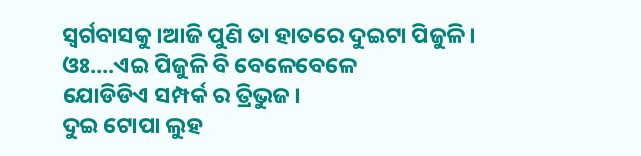ସ୍ବର୍ଗବାସକୁ ।ଆଜି ପୁଣି ତା ହାତରେ ଦୁଇଟା ପିଜୁଳି।
ଓଃ….ଏଇ ପିଜୁଳି ବି ବେଳେବେଳେ
ଯୋଡିଡିଏ ସମ୍ପର୍କ ର ତ୍ରିଭୁଜ।
ଦୁଇ ଟୋପା ଲୁହ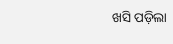ଖସି ପଡ଼ିଲା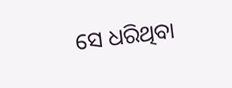ସେ ଧରିଥିବା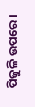ପିଜୁଳି ଉପରେ।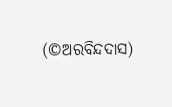(©ଅରବିନ୍ଦଦାସ)